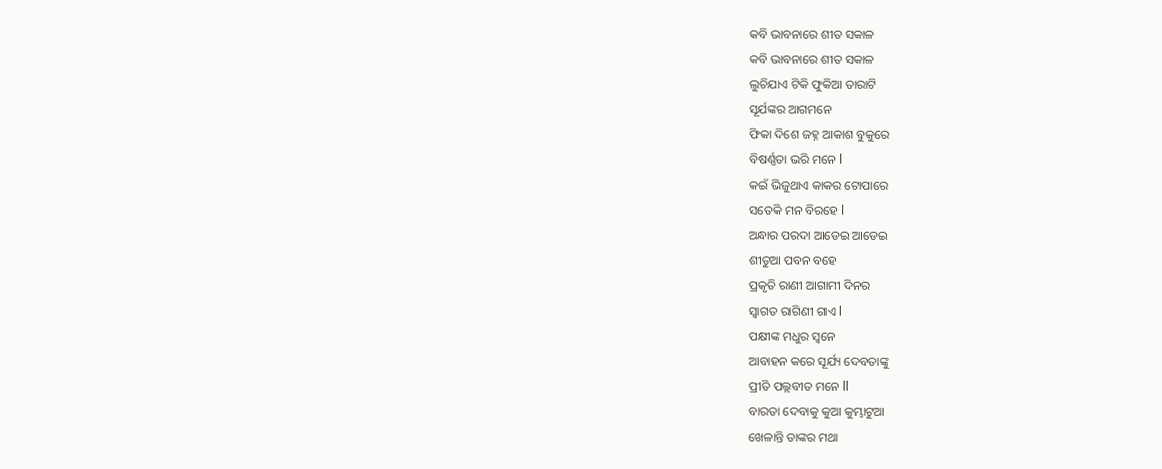କବି ଭାବନାରେ ଶୀତ ସକାଳ
କବି ଭାବନାରେ ଶୀତ ସକାଳ
ଲୁଚିଯାଏ ଟିକି ଫୁକିଆ ତାରାଟି
ସୂର୍ଯଙ୍କର ଆଗମନେ
ଫିକା ଦିଶେ ଜହ୍ନ ଆକାଶ ବୁକୁରେ
ବିଷର୍ଣ୍ଣତା ଭରି ମନେ l
କଇଁ ଭିଜୁଥାଏ କାକର ଟୋପାରେ
ସତେକି ମନ ବିରହେ l
ଅନ୍ଧାର ପରଦା ଆଡେଇ ଆଡେଇ
ଶୀତୁଆ ପବନ ବହେ
ପ୍ରକୃତି ରାଣୀ ଆଗାମୀ ଦିନର
ସ୍ୱାଗତ ରାଗିଣୀ ଗାଏ l
ପକ୍ଷୀଙ୍କ ମଧୁର ସ୍ୱନେ
ଆବାହନ କରେ ସୂର୍ଯ୍ୟ ଦେବତାଙ୍କୁ
ପ୍ରୀତି ପଲ୍ଲବୀତ ମନେ ll
ବାରତା ଦେବାକୁ କୁଆ କୁମ୍ଭାଟୁଆ
ଖେଳାନ୍ତି ତାଙ୍କର ମଥା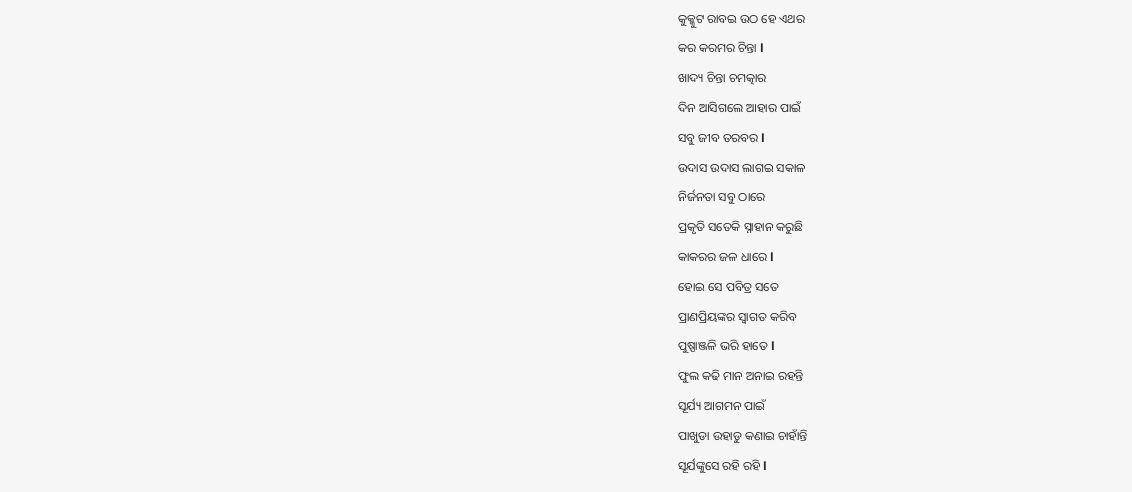କୁକ୍କୁଟ ରାବଇ ଉଠ ହେ ଏଥର
କର କରମର ଚିନ୍ତା l
ଖାଦ୍ୟ ଚିନ୍ତା ଚମତ୍କାର
ଦିନ ଆସିଗଲେ ଆହାର ପାଇଁ
ସବୁ ଜୀବ ତରବର l
ଉଦାସ ଉଦାସ ଲାଗଇ ସକାଳ
ନିର୍ଜନତା ସବୁ ଠାରେ
ପ୍ରକୃତି ସତେକି ସ୍ନାହାନ କରୁଛି
କାକରର ଜଳ ଧାରେ l
ହୋଇ ସେ ପବିତ୍ର ସତେ
ପ୍ରାଣପ୍ରିୟଙ୍କର ସ୍ୱାଗତ କରିବ
ପୁଷ୍ପାଞ୍ଜଳି ଭରି ହାତେ l
ଫୁଲ କଢି ମାନ ଅନାଇ ରହନ୍ତି
ସୂର୍ଯ୍ୟ ଆଗମନ ପାଇଁ
ପାଖୁଡା ଉହାଡୁ କଣାଇ ଚାହାଁନ୍ତି
ସୂର୍ଯଙ୍କୁସେ ରହି ରହି l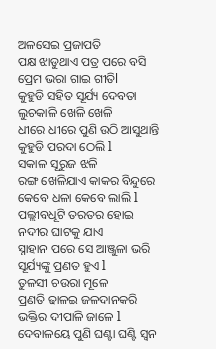ଅଳସେଇ ପ୍ରଜାପତି
ପକ୍ଷ ଝାଡୁଥାଏ ପତ୍ର ପରେ ବସି
ପ୍ରେମ ଭରା ଗାଇ ଗୀତିl
କୁହୁଡି ସହିତ ସୂର୍ଯ୍ୟ ଦେବତା
ଲୁଚକାଳି ଖେଳି ଖେଳି
ଧୀରେ ଧୀରେ ପୁଣି ଉଠି ଆସୁଥାନ୍ତି
କୁହୁଡି ପରଦା ଠେଲି l
ସକାଳ ସୂରୁଜ ଝଳି
ରଙ୍ଗ ଖେଳିଯାଏ କାକର ବିନ୍ଦୁରେ
କେବେ ଧଳା କେବେ ଲାଲି l
ପଲ୍ଲୀବଧୂଟି ତରତର ହୋଇ
ନଦୀର ଘାଟକୁ ଯାଏ
ସ୍ନାହାନ ପରେ ସେ ଆଞ୍ଜୁଳା ଭରି
ସୂର୍ଯ୍ୟଙ୍କୁ ପ୍ରଣତ ହୁଏ l
ତୁଳସୀ ଚଉରା ମୂଳେ
ପ୍ରଣତି ଢାଳଇ ଜଳଦାନକରି
ଭକ୍ତିର ଦୀପାଳି ଜାଳେ l
ଦେବାଳୟେ ପୁଣି ଘଣ୍ଟା ଘଣ୍ଟି ସ୍ଵନ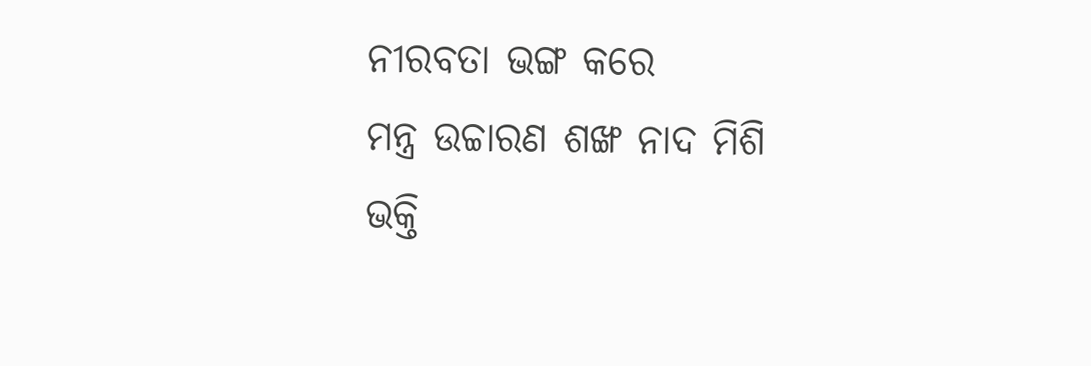ନୀରବତା ଭଙ୍ଗ କରେ
ମନ୍ତ୍ର ଉଚ୍ଚାରଣ ଶଙ୍ଖ ନାଦ ମିଶି
ଭକ୍ତି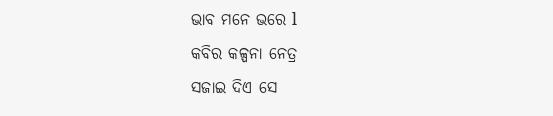ଭାବ ମନେ ଭରେ l
କବିର କଳ୍ପନା ନେତ୍ର
ସଜାଇ ଦିଏ ସେ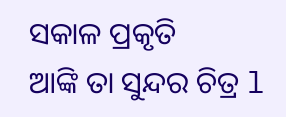ସକାଳ ପ୍ରକୃତି
ଆଙ୍କି ତା ସୁନ୍ଦର ଚିତ୍ର l